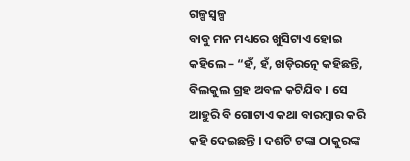ଗଳ୍ପସ୍ୱଳ୍ପ
ବାବୁ ମନ ମଧ୍ୟରେ ଖୁସିଟାଏ ହୋଇ କହିଲେ – “ହଁ, ହଁ, ଖଡ଼ିରତ୍ନେ କହିଛନ୍ତି, ବିଲକୁଲ ଗ୍ରହ ଅବଳ କଟିଯିବ । ସେ ଆହୁରି ବି ଗୋଟାଏ କଥା ବାରମ୍ବାର କରି କହି ଦେଇଛନ୍ତି । ଦଶଟି ଟଙ୍କା ଠାକୁରଙ୍କ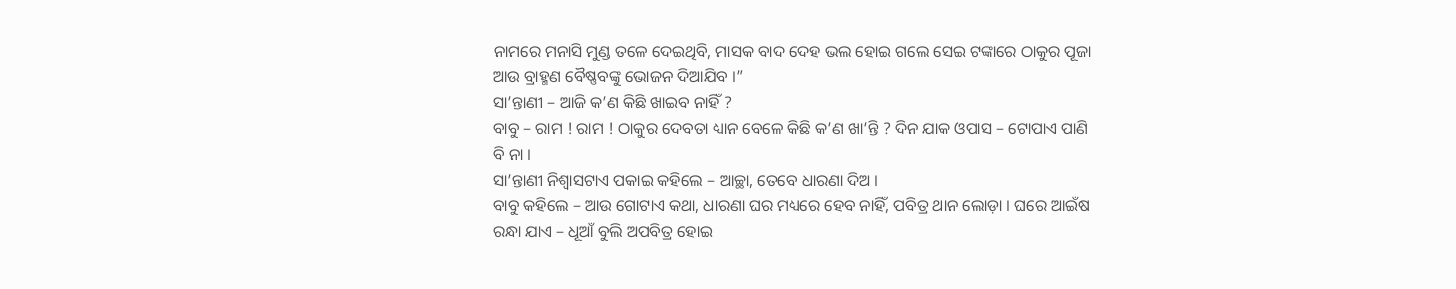ନାମରେ ମନାସି ମୁଣ୍ଡ ତଳେ ଦେଇଥିବି, ମାସକ ବାଦ ଦେହ ଭଲ ହୋଇ ଗଲେ ସେଇ ଟଙ୍କାରେ ଠାକୁର ପୂଜା ଆଉ ବ୍ରାହ୍ମଣ ବୈଷ୍ଣବଙ୍କୁ ଭୋଜନ ଦିଆଯିବ ।”
ସା’ନ୍ତାଣୀ – ଆଜି କ’ଣ କିଛି ଖାଇବ ନାହିଁ ?
ବାବୁ – ରାମ ! ରାମ ! ଠାକୁର ଦେବତା ଧ୍ୟାନ ବେଳେ କିଛି କ’ଣ ଖା’ନ୍ତି ? ଦିନ ଯାକ ଓପାସ – ଟୋପାଏ ପାଣି ବି ନା ।
ସା’ନ୍ତାଣୀ ନିଶ୍ୱାସଟାଏ ପକାଇ କହିଲେ – ଆଚ୍ଛା, ତେବେ ଧାରଣା ଦିଅ ।
ବାବୁ କହିଲେ – ଆଉ ଗୋଟାଏ କଥା, ଧାରଣା ଘର ମଧ୍ୟରେ ହେବ ନାହିଁ, ପବିତ୍ର ଥାନ ଲୋଡ଼ା । ଘରେ ଆଇଁଷ ରନ୍ଧା ଯାଏ – ଧୂଆଁ ବୁଲି ଅପବିତ୍ର ହୋଇ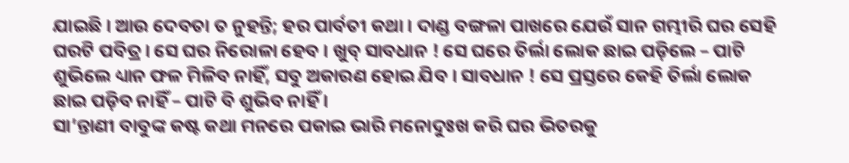ଯାଇଛି । ଆଉ ଦେବତା ତ ନୁହନ୍ତି; ହର ପାର୍ବତୀ କଥା । ଦାଣ୍ଡ ବଙ୍ଗଳା ପାଖରେ ଯେଉଁ ସାନ ଗମ୍ଭୀରି ଘର ସେହି ଘରଟି ପବିତ୍ର । ସେ ଘର ନିରୋଳା ହେବ । ଖୁବ୍ ସାବଧାନ ! ସେ ଘରେ ତିର୍ଲା ଲୋକ ଛାଇ ପଡ଼ିଲେ – ପାଟି ଶୁଭିଲେ ଧ୍ୟାନ ଫଳ ମିଳିବ ନାହିଁ, ସବୁ ଅକାରଣ ହୋଇ ଯିବ । ସାବଧାନ ! ସେ ପ୍ରସ୍ତରେ କେହି ତିର୍ଲା ଲୋକ ଛାଇ ପଡ଼ିବ ନାହିଁ – ପାଟି ବି ଶୁଭିବ ନାହିଁ ।
ସା’ନ୍ତାଣୀ ବାବୁଙ୍କ କଷ୍ଟ କଥା ମନରେ ପକାଇ ଭାରି ମନୋଦୁଃଖ କରି ଘର ଭିତରକୁ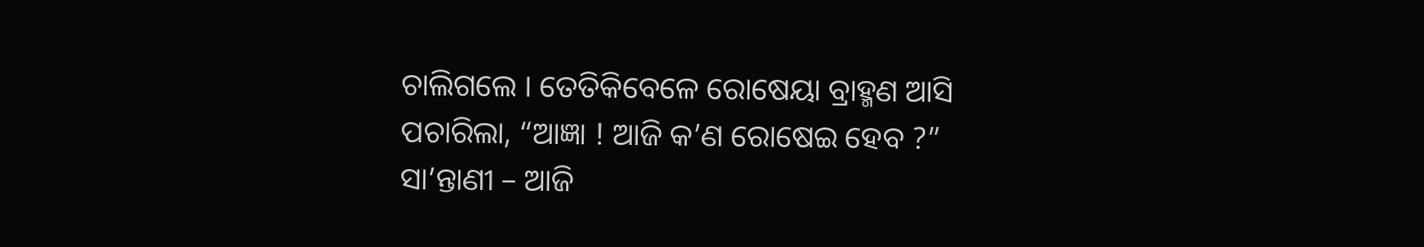ଚାଲିଗଲେ । ତେତିକିବେଳେ ରୋଷେୟା ବ୍ରାହ୍ମଣ ଆସି ପଚାରିଲା, “ଆଜ୍ଞା ! ଆଜି କ’ଣ ରୋଷେଇ ହେବ ?”
ସା’ନ୍ତାଣୀ – ଆଜି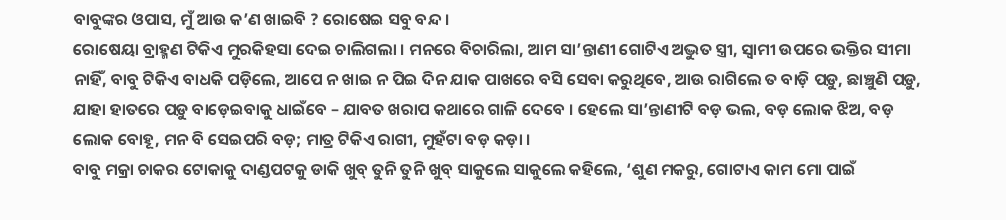ବାବୁଙ୍କର ଓପାସ, ମୁଁ ଆଉ କ’ଣ ଖାଇବି ? ରୋଷେଇ ସବୁ ବନ୍ଦ ।
ରୋଷେୟା ବ୍ରାହ୍ମଣ ଟିକିଏ ମୁରକିହସା ଦେଇ ଚାଲିଗଲା । ମନରେ ବିଚାରିଲା, ଆମ ସା’ନ୍ତାଣୀ ଗୋଟିଏ ଅଦ୍ଭୁତ ସ୍ତ୍ରୀ, ସ୍ୱାମୀ ଉପରେ ଭକ୍ତିର ସୀମା ନାହିଁ, ବାବୁ ଟିକିଏ ବାଧକି ପଡ଼ିଲେ, ଆପେ ନ ଖାଇ ନ ପିଇ ଦିନ ଯାକ ପାଖରେ ବସି ସେବା କରୁଥିବେ, ଆଉ ରାଗିଲେ ତ ବାଡ଼ି ପଡ଼ୁ, ଛାଞ୍ଚୁଣି ପଡ଼ୁ, ଯାହା ହାତରେ ପଡ଼ୁ ବାଡ଼େଇବାକୁ ଧାଇଁବେ – ଯାବତ ଖରାପ କଥାରେ ଗାଳି ଦେବେ । ହେଲେ ସା’ନ୍ତାଣୀଟି ବଡ଼ ଭଲ, ବଡ଼ ଲୋକ ଝିଅ, ବଡ଼ ଲୋକ ବୋହୂ, ମନ ବି ସେଇପରି ବଡ଼; ମାତ୍ର ଟିକିଏ ରାଗୀ, ମୁହଁଟା ବଡ଼ କଡ଼ା ।
ବାବୁ ମକ୍ରା ଚାକର ଟୋକାକୁ ଦାଣ୍ଡପଟକୁ ଡାକି ଖୁବ୍ ତୁନି ତୁନି ଖୁବ୍ ସାକୁଲେ ସାକୁଲେ କହିଲେ, ‘ଶୁଣ ମକରୁ, ଗୋଟାଏ କାମ ମୋ ପାଇଁ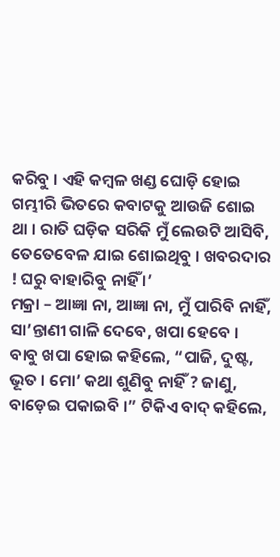କରିବୁ । ଏହି କମ୍ବଳ ଖଣ୍ଡ ଘୋଡ଼ି ହୋଇ ଗମ୍ଭୀରି ଭିତରେ କବାଟକୁ ଆଉଜି ଶୋଇ ଥା । ରାତି ଘଡ଼ିକ ସରିକି ମୁଁ ଲେଉଟି ଆସିବି, ତେତେବେଳ ଯାଇ ଶୋଇଥିବୁ । ଖବରଦାର ! ଘରୁ ବାହାରିବୁ ନାହିଁ ।’
ମକ୍ରା – ଆଜ୍ଞା ନା, ଆଜ୍ଞା ନା, ମୁଁ ପାରିବି ନାହିଁ, ସା’ନ୍ତାଣୀ ଗାଳି ଦେବେ, ଖପା ହେବେ ।
ବାବୁ ଖପା ହୋଇ କହିଲେ, “ପାଜି, ଦୁଷ୍ଟ, ଭୂତ । ମୋ’ କଥା ଶୁଣିବୁ ନାହିଁ ? ଜାଣୁ, ବାଡ଼େଇ ପକାଇବି ।” ଟିକିଏ ବାଦ୍ କହିଲେ,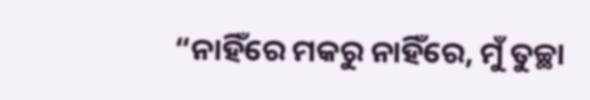“ନାହିଁରେ ମକରୁ ନାହିଁରେ, ମୁଁ ତୁଚ୍ଛା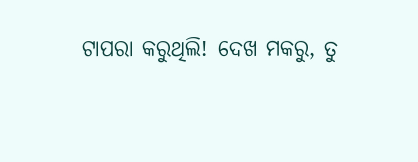ଟାପରା କରୁଥିଲି! ଦେଖ ମକରୁ, ତୁ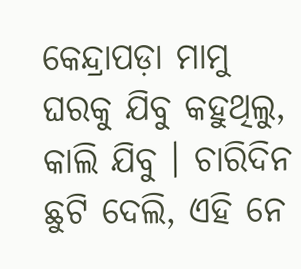କେନ୍ଦ୍ରାପଡ଼ା ମାମୁ ଘରକୁ ଯିବୁ କହୁଥିଲୁ, କାଲି ଯିବୁ । ଚାରିଦିନ ଛୁଟି ଦେଲି, ଏହି ନେ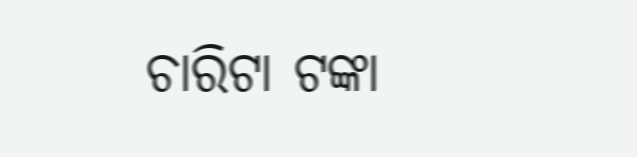ଚାରିଟା ଟଙ୍କା